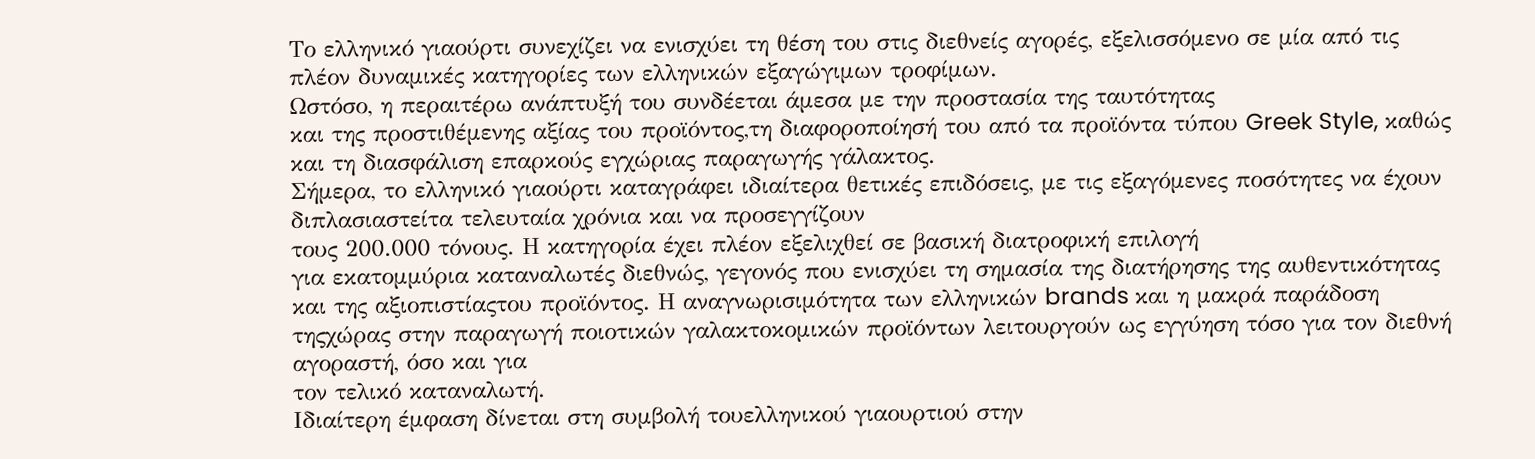Το ελληνικό γιαούρτι συνεχίζει να ενισχύει τη θέση του στις διεθνείς αγορές, εξελισσόμενο σε μία από τις πλέον δυναμικές κατηγορίες των ελληνικών εξαγώγιμων τροφίμων.
Ωστόσο, η περαιτέρω ανάπτυξή του συνδέεται άμεσα με την προστασία της ταυτότητας
και της προστιθέμενης αξίας του προϊόντος,τη διαφοροποίησή του από τα προϊόντα τύπου Greek Style, καθώς και τη διασφάλιση επαρκούς εγχώριας παραγωγής γάλακτος.
Σήμερα, το ελληνικό γιαούρτι καταγράφει ιδιαίτερα θετικές επιδόσεις, με τις εξαγόμενες ποσότητες να έχουν διπλασιαστείτα τελευταία χρόνια και να προσεγγίζουν
τους 200.000 τόνους. Η κατηγορία έχει πλέον εξελιχθεί σε βασική διατροφική επιλογή
για εκατομμύρια καταναλωτές διεθνώς, γεγονός που ενισχύει τη σημασία της διατήρησης της αυθεντικότητας και της αξιοπιστίαςτου προϊόντος. Η αναγνωρισιμότητα των ελληνικών brands και η μακρά παράδοση τηςχώρας στην παραγωγή ποιοτικών γαλακτοκομικών προϊόντων λειτουργούν ως εγγύηση τόσο για τον διεθνή αγοραστή, όσο και για
τον τελικό καταναλωτή.
Ιδιαίτερη έμφαση δίνεται στη συμβολή τουελληνικού γιαουρτιού στην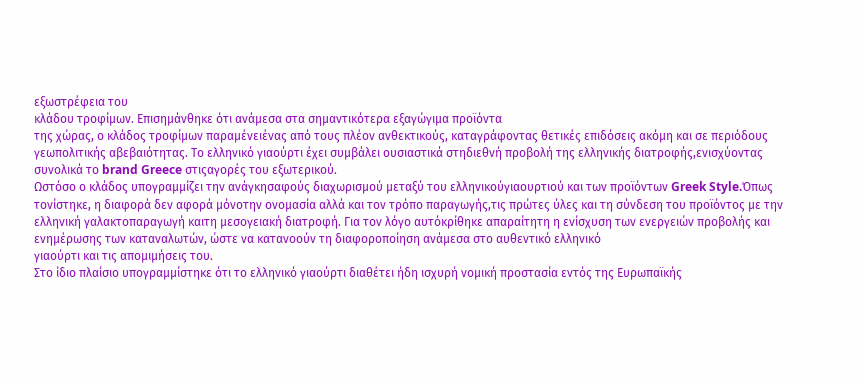εξωστρέφεια του
κλάδου τροφίμων. Επισημάνθηκε ότι ανάμεσα στα σημαντικότερα εξαγώγιμα προϊόντα
της χώρας, ο κλάδος τροφίμων παραμένειένας από τους πλέον ανθεκτικούς, καταγράφοντας θετικές επιδόσεις ακόμη και σε περιόδους γεωπολιτικής αβεβαιότητας. Το ελληνικό γιαούρτι έχει συμβάλει ουσιαστικά στηδιεθνή προβολή της ελληνικής διατροφής,ενισχύοντας συνολικά το brand Greece στιςαγορές του εξωτερικού.
Ωστόσο ο κλάδος υπογραμμίζει την ανάγκησαφούς διαχωρισμού μεταξύ του ελληνικούγιαουρτιού και των προϊόντων Greek Style.Όπως τονίστηκε, η διαφορά δεν αφορά μόνοτην ονομασία αλλά και τον τρόπο παραγωγής,τις πρώτες ύλες και τη σύνδεση του προϊόντος με την ελληνική γαλακτοπαραγωγή καιτη μεσογειακή διατροφή. Για τον λόγο αυτόκρίθηκε απαραίτητη η ενίσχυση των ενεργειών προβολής και ενημέρωσης των καταναλωτών, ώστε να κατανοούν τη διαφοροποίηση ανάμεσα στο αυθεντικό ελληνικό
γιαούρτι και τις απομιμήσεις του.
Στο ίδιο πλαίσιο υπογραμμίστηκε ότι το ελληνικό γιαούρτι διαθέτει ήδη ισχυρή νομική προστασία εντός της Ευρωπαϊκής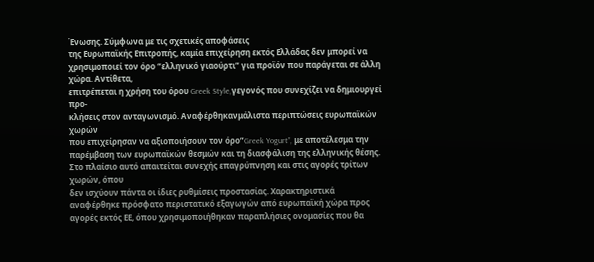Ένωσης. Σύμφωνα με τις σχετικές αποφάσεις
της Ευρωπαϊκής Επιτροπής, καμία επιχείρηση εκτός Ελλάδας δεν μπορεί να χρησιμοποιεί τον όρο “ελληνικό γιαούρτι” για προϊόν που παράγεται σε άλλη χώρα. Αντίθετα,
επιτρέπεται η χρήση του όρου Greek Style,γεγονός που συνεχίζει να δημιουργεί προ-
κλήσεις στον ανταγωνισμό. Αναφέρθηκανμάλιστα περιπτώσεις ευρωπαϊκών χωρών
που επιχείρησαν να αξιοποιήσουν τον όρο”Greek Yogurt”, με αποτέλεσμα την παρέμβαση των ευρωπαϊκών θεσμών και τη διασφάλιση της ελληνικής θέσης.
Στο πλαίσιο αυτό απαιτείται συνεχής επαγρύπνηση και στις αγορές τρίτων χωρών, όπου
δεν ισχύουν πάντα οι ίδιες ρυθμίσεις προστασίας. Χαρακτηριστικά αναφέρθηκε πρόσφατο περιστατικό εξαγωγών από ευρωπαϊκή χώρα προς αγορές εκτός ΕΕ, όπου χρησιμοποιήθηκαν παραπλήσιες ονομασίες που θα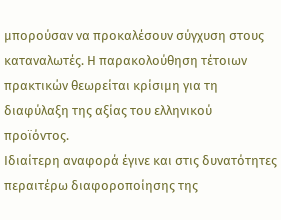μπορούσαν να προκαλέσουν σύγχυση στους καταναλωτές. Η παρακολούθηση τέτοιων πρακτικών θεωρείται κρίσιμη για τη διαφύλαξη της αξίας του ελληνικού προϊόντος.
Ιδιαίτερη αναφορά έγινε και στις δυνατότητες περαιτέρω διαφοροποίησης της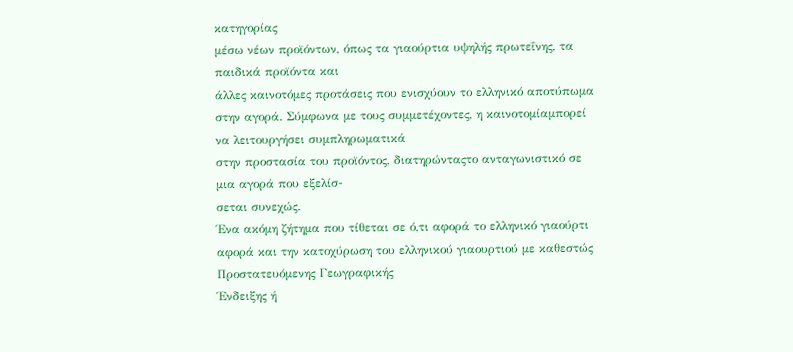κατηγορίας
μέσω νέων προϊόντων, όπως τα γιαούρτια υψηλής πρωτεΐνης, τα παιδικά προϊόντα και
άλλες καινοτόμες προτάσεις που ενισχύουν το ελληνικό αποτύπωμα στην αγορά. Σύμφωνα με τους συμμετέχοντες, η καινοτομίαμπορεί να λειτουργήσει συμπληρωματικά
στην προστασία του προϊόντος, διατηρώνταςτο ανταγωνιστικό σε μια αγορά που εξελίσ-
σεται συνεχώς.
Ένα ακόμη ζήτημα που τίθεται σε ό,τι αφορά το ελληνικό γιαούρτι αφορά και την κατοχύρωση του ελληνικού γιαουρτιού με καθεστώς Προστατευόμενης Γεωγραφικής
Ένδειξης ή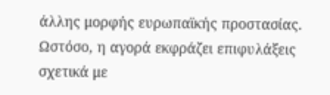άλλης μορφής ευρωπαϊκής προστασίας. Ωστόσο, η αγορά εκφράζει επιφυλάξεις σχετικά με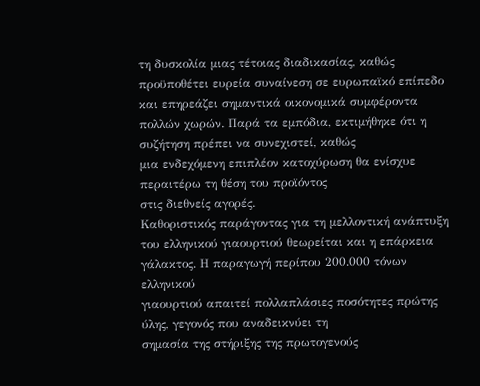τη δυσκολία μιας τέτοιας διαδικασίας, καθώς προϋποθέτει ευρεία συναίνεση σε ευρωπαϊκό επίπεδο και επηρεάζει σημαντικά οικονομικά συμφέροντα πολλών χωρών. Παρά τα εμπόδια, εκτιμήθηκε ότι η συζήτηση πρέπει να συνεχιστεί, καθώς
μια ενδεχόμενη επιπλέον κατοχύρωση θα ενίσχυε περαιτέρω τη θέση του προϊόντος
στις διεθνείς αγορές.
Καθοριστικός παράγοντας για τη μελλοντική ανάπτυξη του ελληνικού γιαουρτιού θεωρείται και η επάρκεια γάλακτος. Η παραγωγή περίπου 200.000 τόνων ελληνικού
γιαουρτιού απαιτεί πολλαπλάσιες ποσότητες πρώτης ύλης, γεγονός που αναδεικνύει τη
σημασία της στήριξης της πρωτογενούς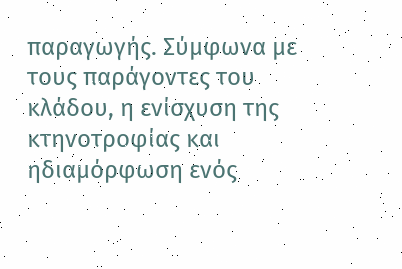παραγωγής. Σύμφωνα με τους παράγοντες του
κλάδου, η ενίσχυση της κτηνοτροφίας και ηδιαμόρφωση ενός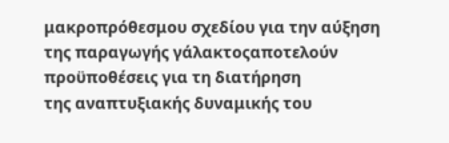μακροπρόθεσμου σχεδίου για την αύξηση της παραγωγής γάλακτοςαποτελούν προϋποθέσεις για τη διατήρηση
της αναπτυξιακής δυναμικής του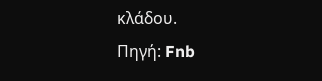κλάδου.
Πηγή: Fnb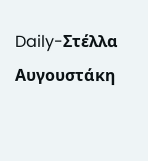Daily-Στέλλα Αυγουστάκη